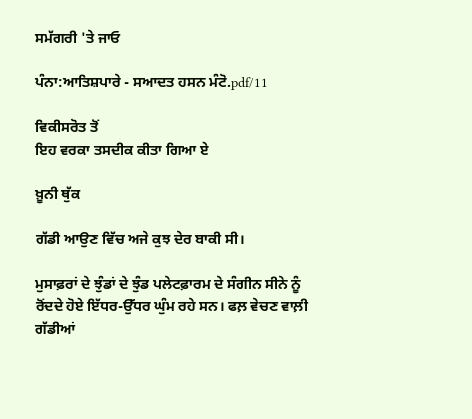ਸਮੱਗਰੀ 'ਤੇ ਜਾਓ

ਪੰਨਾ:ਆਤਿਸ਼ਪਾਰੇ - ਸਆਦਤ ਹਸਨ ਮੰਟੋ.pdf/11

ਵਿਕੀਸਰੋਤ ਤੋਂ
ਇਹ ਵਰਕਾ ਤਸਦੀਕ ਕੀਤਾ ਗਿਆ ਏ

ਖ਼ੂਨੀ ਥੁੱਕ

ਗੱਡੀ ਆਉਣ ਵਿੱਚ ਅਜੇ ਕੁਝ ਦੇਰ ਬਾਕੀ ਸੀ।

ਮੁਸਾਫ਼ਰਾਂ ਦੇ ਝੁੰਡਾਂ ਦੇ ਝੁੰਡ ਪਲੇਟਫ਼ਾਰਮ ਦੇ ਸੰਗੀਨ ਸੀਨੇ ਨੂੰ ਰੋਂਦਦੇ ਹੋਏ ਇੱਧਰ-ਉੱਧਰ ਘੁੰਮ ਰਹੇ ਸਨ। ਫਲ਼ ਵੇਚਣ ਵਾਲ਼ੀ ਗੱਡੀਆਂ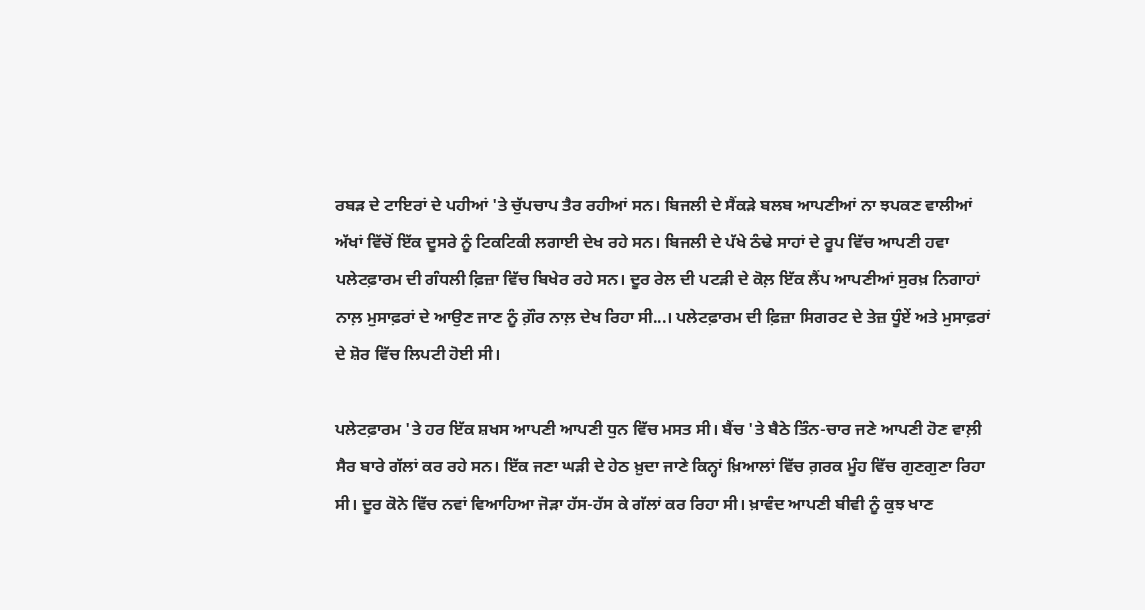ਰਬੜ ਦੇ ਟਾਇਰਾਂ ਦੇ ਪਹੀਆਂ 'ਤੇ ਚੁੱਪਚਾਪ ਤੈਰ ਰਹੀਆਂ ਸਨ। ਬਿਜਲੀ ਦੇ ਸੈਂਕੜੇ ਬਲਬ ਆਪਣੀਆਂ ਨਾ ਝਪਕਣ ਵਾਲੀਆਂ ਅੱਖਾਂ ਵਿੱਚੋਂ ਇੱਕ ਦੂਸਰੇ ਨੂੰ ਟਿਕਟਿਕੀ ਲਗਾਈ ਦੇਖ ਰਹੇ ਸਨ। ਬਿਜਲੀ ਦੇ ਪੱਖੇ ਠੰਢੇ ਸਾਹਾਂ ਦੇ ਰੂਪ ਵਿੱਚ ਆਪਣੀ ਹਵਾ ਪਲੇਟਫ਼ਾਰਮ ਦੀ ਗੰਧਲੀ ਫ਼ਿਜ਼ਾ ਵਿੱਚ ਬਿਖੇਰ ਰਹੇ ਸਨ। ਦੂਰ ਰੇਲ ਦੀ ਪਟੜੀ ਦੇ ਕੋਲ਼ ਇੱਕ ਲੈਂਪ ਆਪਣੀਆਂ ਸੁਰਖ਼ ਨਿਗਾਹਾਂ ਨਾਲ਼ ਮੁਸਾਫ਼ਰਾਂ ਦੇ ਆਉਣ ਜਾਣ ਨੂੰ ਗ਼ੌਰ ਨਾਲ਼ ਦੇਖ ਰਿਹਾ ਸੀ...। ਪਲੇਟਫ਼ਾਰਮ ਦੀ ਫ਼ਿਜ਼ਾ ਸਿਗਰਟ ਦੇ ਤੇਜ਼ ਧੂੰਏਂ ਅਤੇ ਮੁਸਾਫ਼ਰਾਂ ਦੇ ਸ਼ੋਰ ਵਿੱਚ ਲਿਪਟੀ ਹੋਈ ਸੀ।

ਪਲੇਟਫ਼ਾਰਮ 'ਤੇ ਹਰ ਇੱਕ ਸ਼ਖਸ ਆਪਣੀ ਆਪਣੀ ਧੁਨ ਵਿੱਚ ਮਸਤ ਸੀ। ਬੈਂਚ 'ਤੇ ਬੈਠੇ ਤਿੰਨ-ਚਾਰ ਜਣੇ ਆਪਣੀ ਹੋਣ ਵਾਲ਼ੀ ਸੈਰ ਬਾਰੇ ਗੱਲਾਂ ਕਰ ਰਹੇ ਸਨ। ਇੱਕ ਜਣਾ ਘੜੀ ਦੇ ਹੇਠ ਖ਼ੁਦਾ ਜਾਣੇ ਕਿਨ੍ਹਾਂ ਖ਼ਿਆਲਾਂ ਵਿੱਚ ਗ਼ਰਕ ਮੂੰਹ ਵਿੱਚ ਗੁਣਗੁਣਾ ਰਿਹਾ ਸੀ। ਦੂਰ ਕੋਨੇ ਵਿੱਚ ਨਵਾਂ ਵਿਆਹਿਆ ਜੋੜਾ ਹੱਸ-ਹੱਸ ਕੇ ਗੱਲਾਂ ਕਰ ਰਿਹਾ ਸੀ। ਖ਼ਾਵੰਦ ਆਪਣੀ ਬੀਵੀ ਨੂੰ ਕੁਝ ਖਾਣ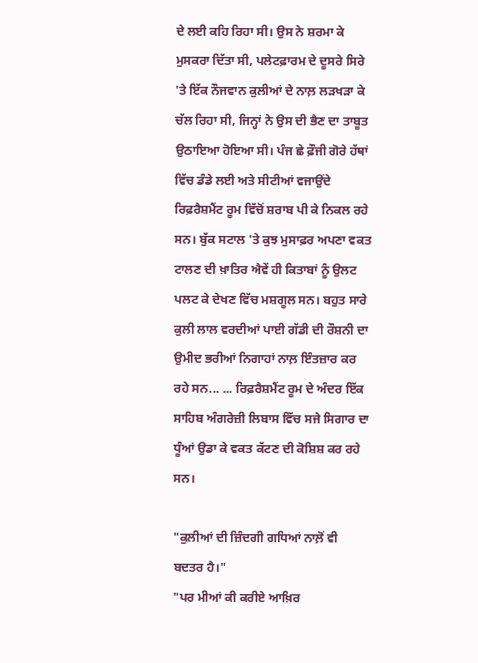ਦੇ ਲਈ ਕਹਿ ਰਿਹਾ ਸੀ। ਉਸ ਨੇ ਸ਼ਰਮਾ ਕੇ ਮੁਸਕਰਾ ਦਿੱਤਾ ਸੀ, ਪਲੇਟਫ਼ਾਰਮ ਦੇ ਦੂਸਰੇ ਸਿਰੇ 'ਤੇ ਇੱਕ ਨੌਜਵਾਨ ਕੁਲੀਆਂ ਦੇ ਨਾਲ਼ ਲੜਖੜਾ ਕੇ ਚੱਲ ਰਿਹਾ ਸੀ, ਜਿਨ੍ਹਾਂ ਨੇ ਉਸ ਦੀ ਭੈਣ ਦਾ ਤਾਬੂਤ ਉਠਾਇਆ ਹੋਇਆ ਸੀ। ਪੰਜ ਛੇ ਫ਼ੌਜੀ ਗੋਰੇ ਹੱਥਾਂ ਵਿੱਚ ਡੰਡੇ ਲਈ ਅਤੇ ਸੀਟੀਆਂ ਵਜਾਉਂਦੇ ਰਿਫ਼ਰੈਸ਼ਮੈਂਟ ਰੂਮ ਵਿੱਚੋਂ ਸ਼ਰਾਬ ਪੀ ਕੇ ਨਿਕਲ ਰਹੇ ਸਨ। ਬੁੱਕ ਸਟਾਲ 'ਤੇ ਕੁਝ ਮੁਸਾਫ਼ਰ ਅਪਣਾ ਵਕਤ ਟਾਲਣ ਦੀ ਖ਼ਾਤਿਰ ਐਵੇਂ ਹੀ ਕਿਤਾਬਾਂ ਨੂੰ ਉਲਟ ਪਲਟ ਕੇ ਦੇਖਣ ਵਿੱਚ ਮਸ਼ਗੂਲ ਸਨ। ਬਹੁਤ ਸਾਰੇ ਕੁਲੀ ਲਾਲ ਵਰਦੀਆਂ ਪਾਈ ਗੱਡੀ ਦੀ ਰੌਸ਼ਨੀ ਦਾ ਉਮੀਦ ਭਰੀਆਂ ਨਿਗਾਹਾਂ ਨਾਲ਼ ਇੰਤਜ਼ਾਰ ਕਰ ਰਹੇ ਸਨ... ... ਰਿਫ਼ਰੈਸ਼ਮੈਂਟ ਰੂਮ ਦੇ ਅੰਦਰ ਇੱਕ ਸਾਹਿਬ ਅੰਗਰੇਜ਼ੀ ਲਿਬਾਸ ਵਿੱਚ ਸਜੇ ਸਿਗਾਰ ਦਾ ਧੂੰਆਂ ਉਡਾ ਕੇ ਵਕਤ ਕੱਟਣ ਦੀ ਕੋਸ਼ਿਸ਼ ਕਰ ਰਹੇ ਸਨ।

"ਕੁਲੀਆਂ ਦੀ ਜ਼ਿੰਦਗੀ ਗਧਿਆਂ ਨਾਲ਼ੋਂ ਵੀ ਬਦਤਰ ਹੈ।"
"ਪਰ ਮੀਆਂ ਕੀ ਕਰੀਏ ਆਖ਼ਿਰ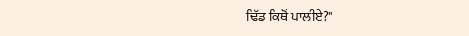ਢਿੱਡ ਕਿਥੋਂ ਪਾਲੀਏ?"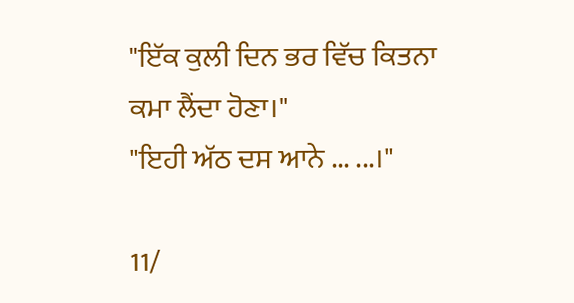"ਇੱਕ ਕੁਲੀ ਦਿਨ ਭਰ ਵਿੱਚ ਕਿਤਨਾ ਕਮਾ ਲੈਂਦਾ ਹੋਣਾ।"
"ਇਹੀ ਅੱਠ ਦਸ ਆਨੇ ... ...।"

11/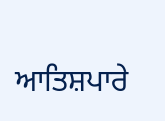ਆਤਿਸ਼ਪਾਰੇ